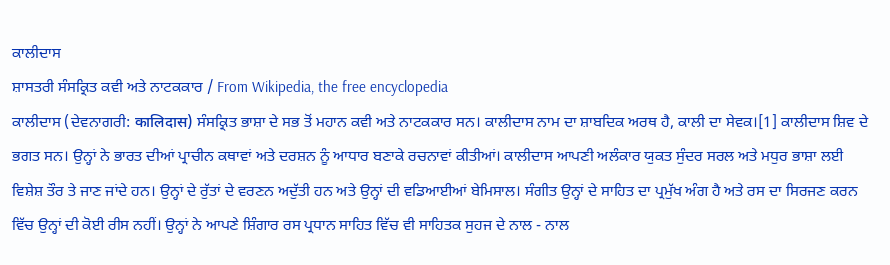ਕਾਲੀਦਾਸ
ਸ਼ਾਸਤਰੀ ਸੰਸਕ੍ਰਿਤ ਕਵੀ ਅਤੇ ਨਾਟਕਕਾਰ / From Wikipedia, the free encyclopedia
ਕਾਲੀਦਾਸ (ਦੇਵਨਾਗਰੀ: कालिदास) ਸੰਸਕ੍ਰਿਤ ਭਾਸ਼ਾ ਦੇ ਸਭ ਤੋਂ ਮਹਾਨ ਕਵੀ ਅਤੇ ਨਾਟਕਕਾਰ ਸਨ। ਕਾਲੀਦਾਸ ਨਾਮ ਦਾ ਸ਼ਾਬਦਿਕ ਅਰਥ ਹੈ, ਕਾਲੀ ਦਾ ਸੇਵਕ।[1] ਕਾਲੀਦਾਸ ਸ਼ਿਵ ਦੇ ਭਗਤ ਸਨ। ਉਨ੍ਹਾਂ ਨੇ ਭਾਰਤ ਦੀਆਂ ਪ੍ਰਾਚੀਨ ਕਥਾਵਾਂ ਅਤੇ ਦਰਸ਼ਨ ਨੂੰ ਆਧਾਰ ਬਣਾਕੇ ਰਚਨਾਵਾਂ ਕੀਤੀਆਂ। ਕਾਲੀਦਾਸ ਆਪਣੀ ਅਲੰਕਾਰ ਯੁਕਤ ਸੁੰਦਰ ਸਰਲ ਅਤੇ ਮਧੁਰ ਭਾਸ਼ਾ ਲਈ ਵਿਸ਼ੇਸ਼ ਤੌਰ ਤੇ ਜਾਣ ਜਾਂਦੇ ਹਨ। ਉਨ੍ਹਾਂ ਦੇ ਰੁੱਤਾਂ ਦੇ ਵਰਣਨ ਅਦੁੱਤੀ ਹਨ ਅਤੇ ਉਨ੍ਹਾਂ ਦੀ ਵਡਿਆਈਆਂ ਬੇਮਿਸਾਲ। ਸੰਗੀਤ ਉਨ੍ਹਾਂ ਦੇ ਸਾਹਿਤ ਦਾ ਪ੍ਰਮੁੱਖ ਅੰਗ ਹੈ ਅਤੇ ਰਸ ਦਾ ਸਿਰਜਣ ਕਰਨ ਵਿੱਚ ਉਨ੍ਹਾਂ ਦੀ ਕੋਈ ਰੀਸ ਨਹੀਂ। ਉਨ੍ਹਾਂ ਨੇ ਆਪਣੇ ਸ਼ਿੰਗਾਰ ਰਸ ਪ੍ਰਧਾਨ ਸਾਹਿਤ ਵਿੱਚ ਵੀ ਸਾਹਿਤਕ ਸੁਹਜ ਦੇ ਨਾਲ - ਨਾਲ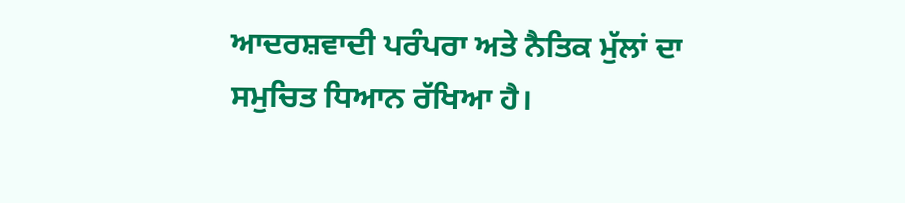ਆਦਰਸ਼ਵਾਦੀ ਪਰੰਪਰਾ ਅਤੇ ਨੈਤਿਕ ਮੁੱਲਾਂ ਦਾ ਸਮੁਚਿਤ ਧਿਆਨ ਰੱਖਿਆ ਹੈ।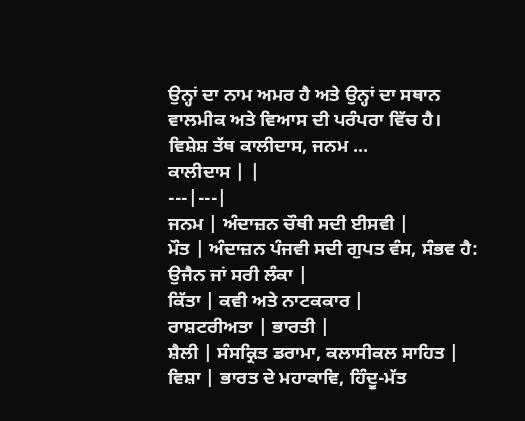ਉਨ੍ਹਾਂ ਦਾ ਨਾਮ ਅਮਰ ਹੈ ਅਤੇ ਉਨ੍ਹਾਂ ਦਾ ਸਥਾਨ ਵਾਲਮੀਕ ਅਤੇ ਵਿਆਸ ਦੀ ਪਰੰਪਰਾ ਵਿੱਚ ਹੈ।
ਵਿਸ਼ੇਸ਼ ਤੱਥ ਕਾਲੀਦਾਸ, ਜਨਮ ...
ਕਾਲੀਦਾਸ | |
---|---|
ਜਨਮ | ਅੰਦਾਜ਼ਨ ਚੌਥੀ ਸਦੀ ਈਸਵੀ |
ਮੌਤ | ਅੰਦਾਜ਼ਨ ਪੰਜਵੀ ਸਦੀ ਗੁਪਤ ਵੰਸ, ਸੰਭਵ ਹੈ: ਉਜੈਨ ਜਾਂ ਸਰੀ ਲੰਕਾ |
ਕਿੱਤਾ | ਕਵੀ ਅਤੇ ਨਾਟਕਕਾਰ |
ਰਾਸ਼ਟਰੀਅਤਾ | ਭਾਰਤੀ |
ਸ਼ੈਲੀ | ਸੰਸਕ੍ਰਿਤ ਡਰਾਮਾ, ਕਲਾਸੀਕਲ ਸਾਹਿਤ |
ਵਿਸ਼ਾ | ਭਾਰਤ ਦੇ ਮਹਾਕਾਵਿ, ਹਿੰਦੂ-ਮੱਤ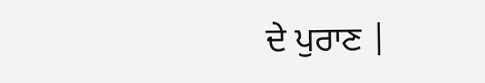ਦੇ ਪੁਰਾਣ |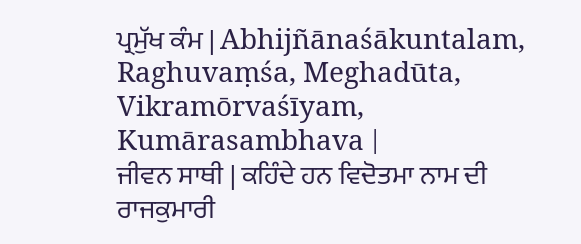ਪ੍ਰਮੁੱਖ ਕੰਮ | Abhijñānaśākuntalam, Raghuvaṃśa, Meghadūta, Vikramōrvaśīyam, Kumārasambhava |
ਜੀਵਨ ਸਾਥੀ | ਕਹਿੰਦੇ ਹਨ ਵਿਦੋਤਮਾ ਨਾਮ ਦੀ ਰਾਜਕੁਮਾਰੀ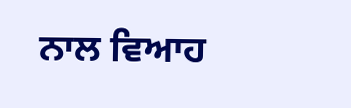ਨਾਲ ਵਿਆਹ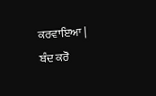ਕਰਵਾਇਆ |
ਬੰਦ ਕਰੋ